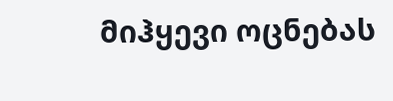მიჰყევი ოცნებას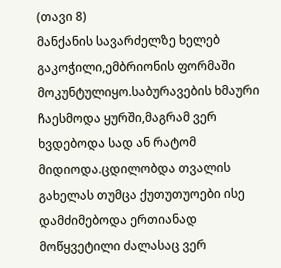(თავი 8)
მანქანის სავარძელზე ხელებ გაკოჭილი,ემბრიონის ფორმაში მოკუნტულიყო.საბურავების ხმაური ჩაესმოდა ყურში,მაგრამ ვერ ხვდებოდა სად ან რატომ მიდიოდა.ცდილობდა თვალის გახელას თუმცა ქუთუთუოები ისე დამძიმებოდა ერთიანად მოწყვეტილი ძალასაც ვერ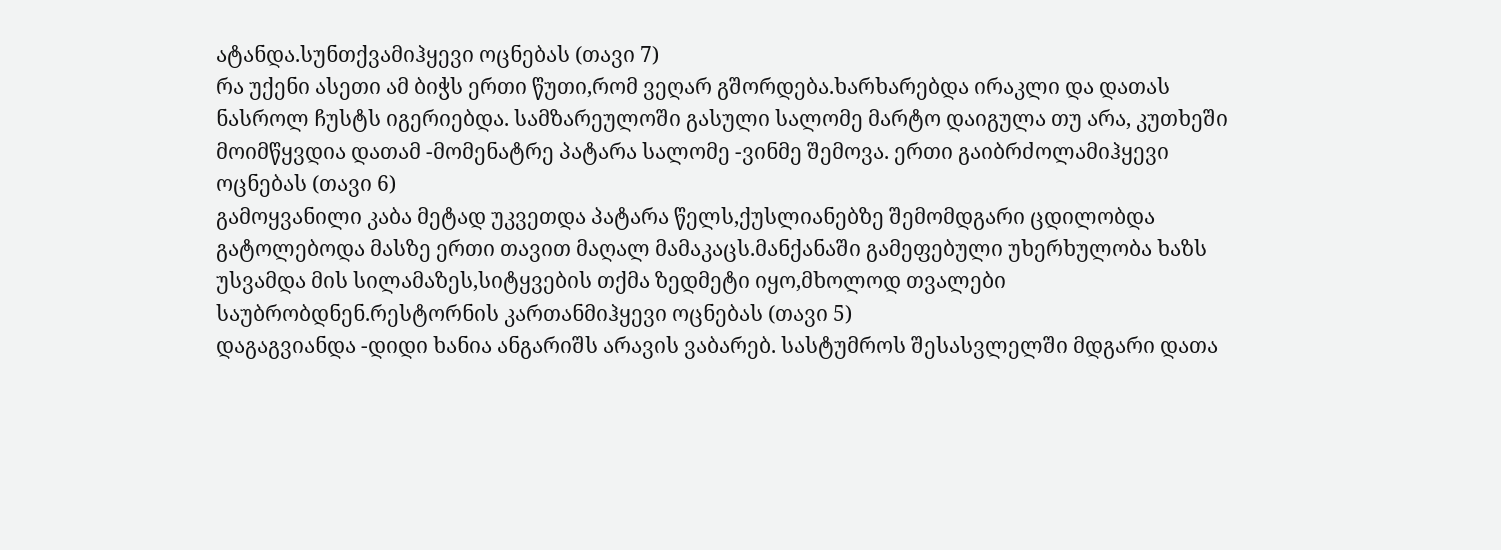ატანდა.სუნთქვამიჰყევი ოცნებას (თავი 7)
რა უქენი ასეთი ამ ბიჭს ერთი წუთი,რომ ვეღარ გშორდება.ხარხარებდა ირაკლი და დათას ნასროლ ჩუსტს იგერიებდა. სამზარეულოში გასული სალომე მარტო დაიგულა თუ არა, კუთხეში მოიმწყვდია დათამ -მომენატრე პატარა სალომე -ვინმე შემოვა. ერთი გაიბრძოლამიჰყევი ოცნებას (თავი 6)
გამოყვანილი კაბა მეტად უკვეთდა პატარა წელს,ქუსლიანებზე შემომდგარი ცდილობდა გატოლებოდა მასზე ერთი თავით მაღალ მამაკაცს.მანქანაში გამეფებული უხერხულობა ხაზს უსვამდა მის სილამაზეს,სიტყვების თქმა ზედმეტი იყო,მხოლოდ თვალები საუბრობდნენ.რესტორნის კართანმიჰყევი ოცნებას (თავი 5)
დაგაგვიანდა -დიდი ხანია ანგარიშს არავის ვაბარებ. სასტუმროს შესასვლელში მდგარი დათა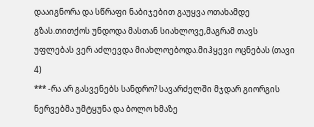დააიგნორა და სწრაფი ნაბიჯებით გაუყვა ოთახამდე გზას.თითქოს უნდოდა მასთან სიახლოვე,მაგრამ თავს უფლებას ვერ აძლევდა მიახლოებოდა.მიჰყევი ოცნებას (თავი 4)
*** -რა არ გასვენებს სანდრო? სავარძელში მჯდარ გიორგის ნერვებმა უმტყუნა და ბოლო ხმაზე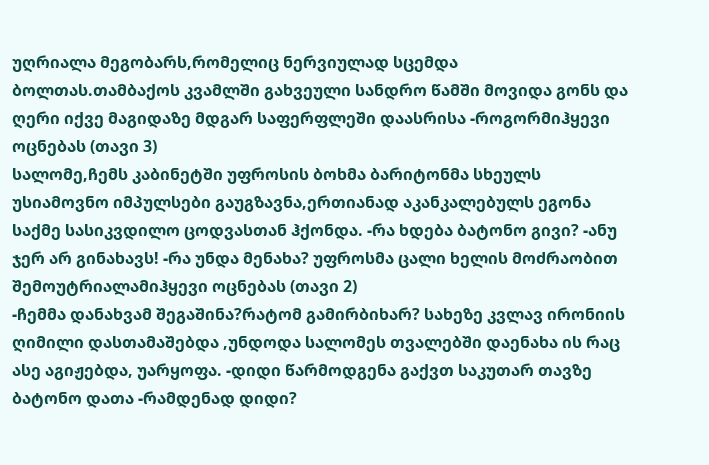უღრიალა მეგობარს,რომელიც ნერვიულად სცემდა ბოლთას.თამბაქოს კვამლში გახვეული სანდრო წამში მოვიდა გონს და ღერი იქვე მაგიდაზე მდგარ საფერფლეში დაასრისა -როგორმიჰყევი ოცნებას (თავი 3)
სალომე,ჩემს კაბინეტში უფროსის ბოხმა ბარიტონმა სხეულს უსიამოვნო იმპულსები გაუგზავნა,ერთიანად აკანკალებულს ეგონა საქმე სასიკვდილო ცოდვასთან ჰქონდა. -რა ხდება ბატონო გივი? -ანუ ჯერ არ გინახავს! -რა უნდა მენახა? უფროსმა ცალი ხელის მოძრაობით შემოუტრიალამიჰყევი ოცნებას (თავი 2)
-ჩემმა დანახვამ შეგაშინა?რატომ გამირბიხარ? სახეზე კვლავ ირონიის ღიმილი დასთამაშებდა ,უნდოდა სალომეს თვალებში დაენახა ის რაც ასე აგიჟებდა, უარყოფა. -დიდი წარმოდგენა გაქვთ საკუთარ თავზე ბატონო დათა -რამდენად დიდი?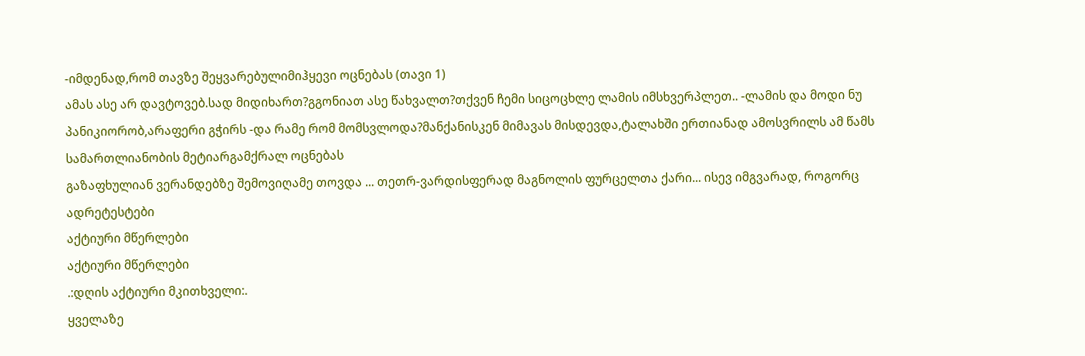-იმდენად,რომ თავზე შეყვარებულიმიჰყევი ოცნებას (თავი 1)
ამას ასე არ დავტოვებ.სად მიდიხართ?გგონიათ ასე წახვალთ?თქვენ ჩემი სიცოცხლე ლამის იმსხვერპლეთ.. -ლამის და მოდი ნუ პანიკიორობ,არაფერი გჭირს -და რამე რომ მომსვლოდა?მანქანისკენ მიმავას მისდევდა,ტალახში ერთიანად ამოსვრილს ამ წამს სამართლიანობის მეტიარგამქრალ ოცნებას
გაზაფხულიან ვერანდებზე შემოვიღამე თოვდა ... თეთრ-ვარდისფერად მაგნოლის ფურცელთა ქარი... ისევ იმგვარად, როგორც ადრეტესტები
აქტიური მწერლები
აქტიური მწერლები
.:დღის აქტიური მკითხველი:.
ყველაზე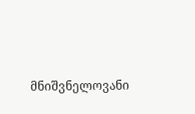მნიშვნელოვანი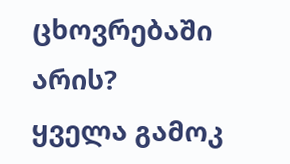ცხოვრებაში არის?
ყველა გამოკ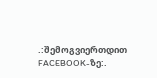.:შემოგვიერთდით FACEBOOK-ზე:.